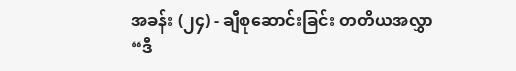အခန်း (၂၄) - ချီစုဆောင်းခြင်း တတိယအလွှာ
“ဒီ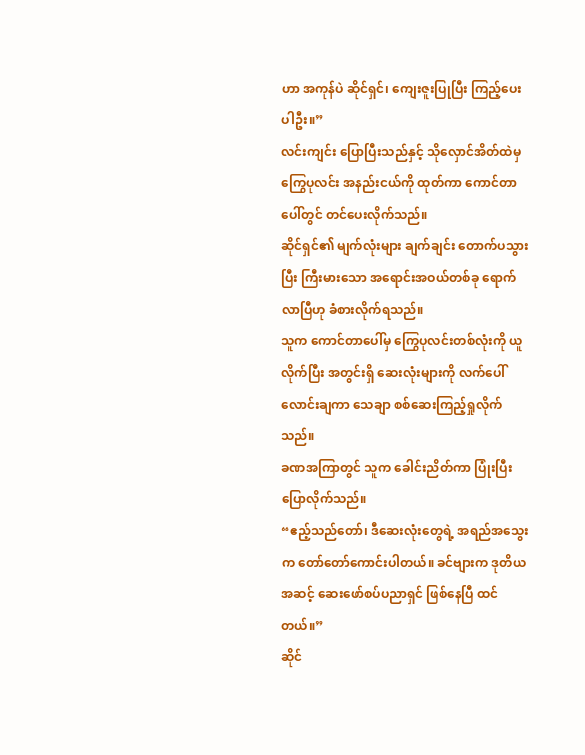ဟာ အကုန်ပဲ ဆိုင်ရှင်၊ ကျေးဇူးပြုပြီး ကြည့်ပေးပါဦး။”
လင်းကျင်း ပြောပြီးသည်နှင့် သိုလှောင်အိတ်ထဲမှ ကြွေပုလင်း အနည်းငယ်ကို ထုတ်ကာ ကောင်တာပေါ်တွင် တင်ပေးလိုက်သည်။
ဆိုင်ရှင်၏ မျက်လုံးများ ချက်ချင်း တောက်ပသွားပြီး ကြီးမားသော အရောင်းအဝယ်တစ်ခု ရောက်လာပြီဟု ခံစားလိုက်ရသည်။
သူက ကောင်တာပေါ်မှ ကြွေပုလင်းတစ်လုံးကို ယူလိုက်ပြီး အတွင်းရှိ ဆေးလုံးများကို လက်ပေါ် လောင်းချကာ သေချာ စစ်ဆေးကြည့်ရှုလိုက်သည်။
ခဏအကြာတွင် သူက ခေါင်းညိတ်ကာ ပြုံးပြီး ပြောလိုက်သည်။
“ဧည့်သည်တော်၊ ဒီဆေးလုံးတွေရဲ့ အရည်အသွေးက တော်တော်ကောင်းပါတယ်။ ခင်ဗျားက ဒုတိယအဆင့် ဆေးဖော်စပ်ပညာရှင် ဖြစ်နေပြီ ထင်တယ်။”
ဆိုင်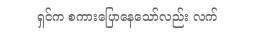ရှင်က စကားပြောနေသော်လည်း လက်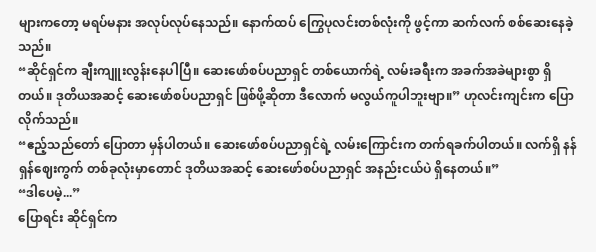များကတော့ မရပ်မနား အလုပ်လုပ်နေသည်။ နောက်ထပ် ကြွေပုလင်းတစ်လုံးကို ဖွင့်ကာ ဆက်လက် စစ်ဆေးနေခဲ့သည်။
“ဆိုင်ရှင်က ချီးကျူးလွန်းနေပါပြီ။ ဆေးဖော်စပ်ပညာရှင် တစ်ယောက်ရဲ့ လမ်းခရီးက အခက်အခဲများစွာ ရှိတယ်။ ဒုတိယအဆင့် ဆေးဖော်စပ်ပညာရှင် ဖြစ်ဖို့ဆိုတာ ဒီလောက် မလွယ်ကူပါဘူးဗျာ။” ဟုလင်းကျင်းက ပြောလိုက်သည်။
“ဧည့်သည်တော် ပြောတာ မှန်ပါတယ်။ ဆေးဖော်စပ်ပညာရှင်ရဲ့ လမ်းကြောင်းက တက်ရခက်ပါတယ်။ လက်ရှိ နန်ရှန်ဈေးကွက် တစ်ခုလုံးမှာတောင် ဒုတိယအဆင့် ဆေးဖော်စပ်ပညာရှင် အနည်းငယ်ပဲ ရှိနေတယ်။”
“ဒါပေမဲ့...”
ပြောရင်း ဆိုင်ရှင်က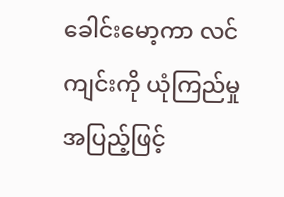ခေါင်းမော့ကာ လင်ကျင်းကို ယုံကြည်မှုအပြည့်ဖြင့်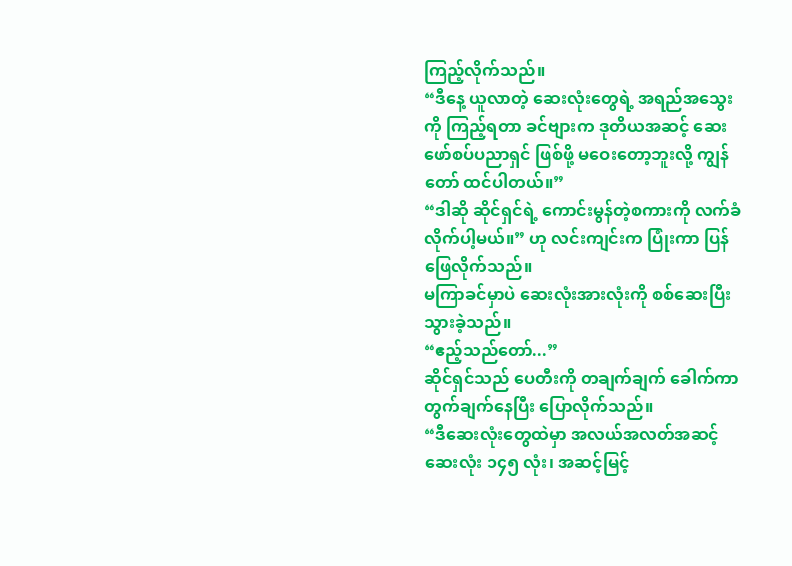ကြည့်လိုက်သည်။
“ဒီနေ့ ယူလာတဲ့ ဆေးလုံးတွေရဲ့ အရည်အသွေးကို ကြည့်ရတာ ခင်ဗျားက ဒုတိယအဆင့် ဆေးဖော်စပ်ပညာရှင် ဖြစ်ဖို့ မဝေးတော့ဘူးလို့ ကျွန်တော် ထင်ပါတယ်။”
“ဒါဆို ဆိုင်ရှင်ရဲ့ ကောင်းမွန်တဲ့စကားကို လက်ခံလိုက်ပါ့မယ်။” ဟု လင်းကျင်းက ပြုံးကာ ပြန်ဖြေလိုက်သည်။
မကြာခင်မှာပဲ ဆေးလုံးအားလုံးကို စစ်ဆေးပြီးသွားခဲ့သည်။
“ဧည့်သည်တော်...”
ဆိုင်ရှင်သည် ပေတီးကို တချက်ချက် ခေါက်ကာ တွက်ချက်နေပြီး ပြောလိုက်သည်။
“ဒီဆေးလုံးတွေထဲမှာ အလယ်အလတ်အဆင့် ဆေးလုံး ၁၄၅ လုံး၊ အဆင့်မြင့်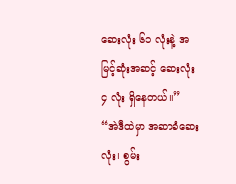ဆေးလုံး ၆၁ လုံးနဲ့ အမြင့်ဆုံးအဆင့် ဆေးလုံး ၄ လုံး ရှိနေတယ်။”
“အဲဒီထဲမှာ အဆာခံဆေးလုံး၊ စွမ်း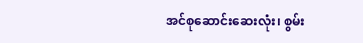အင်စုဆောင်းဆေးလုံး၊ စွမ်း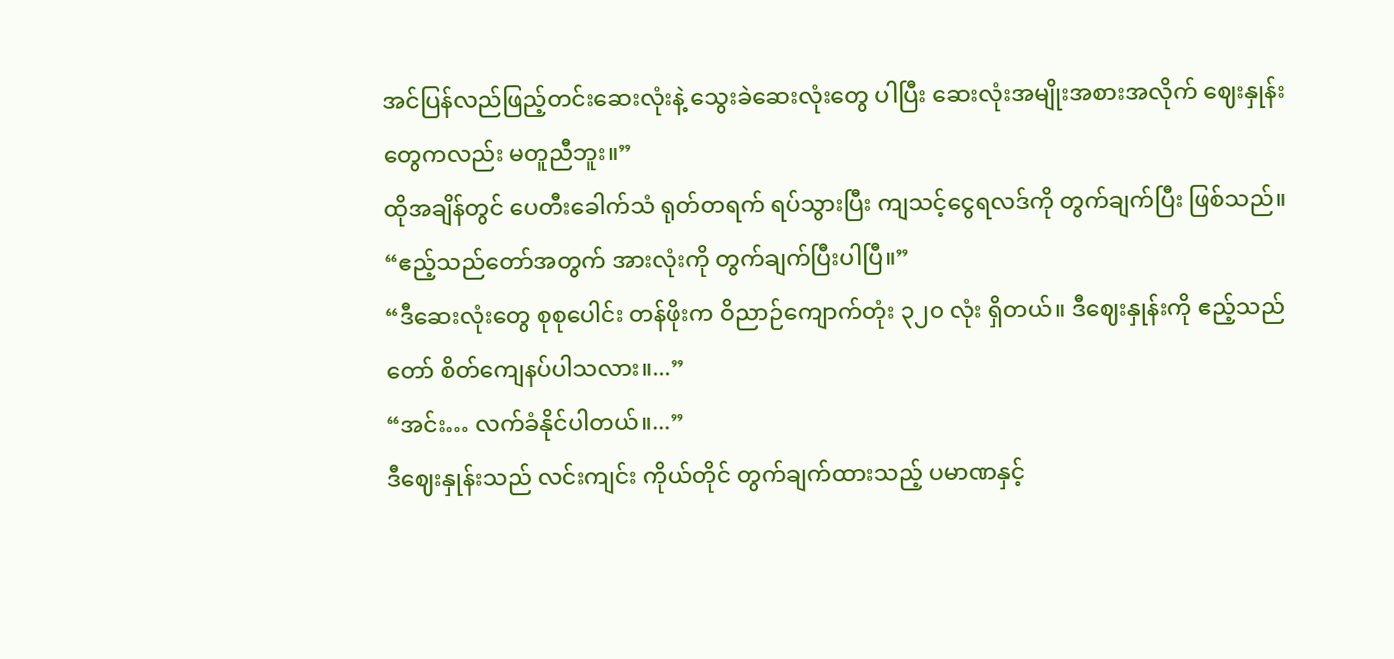အင်ပြန်လည်ဖြည့်တင်းဆေးလုံးနဲ့ သွေးခဲဆေးလုံးတွေ ပါပြီး ဆေးလုံးအမျိုးအစားအလိုက် ဈေးနှုန်းတွေကလည်း မတူညီဘူး။”
ထိုအချိန်တွင် ပေတီးခေါက်သံ ရုတ်တရက် ရပ်သွားပြီး ကျသင့်ငွေရလဒ်ကို တွက်ချက်ပြီး ဖြစ်သည်။
“ဧည့်သည်တော်အတွက် အားလုံးကို တွက်ချက်ပြီးပါပြီ။”
“ဒီဆေးလုံးတွေ စုစုပေါင်း တန်ဖိုးက ဝိညာဉ်ကျောက်တုံး ၃၂၀ လုံး ရှိတယ်။ ဒီဈေးနှုန်းကို ဧည့်သည်တော် စိတ်ကျေနပ်ပါသလား။...”
“အင်း… လက်ခံနိုင်ပါတယ်။...”
ဒီဈေးနှုန်းသည် လင်းကျင်း ကိုယ်တိုင် တွက်ချက်ထားသည့် ပမာဏနှင့်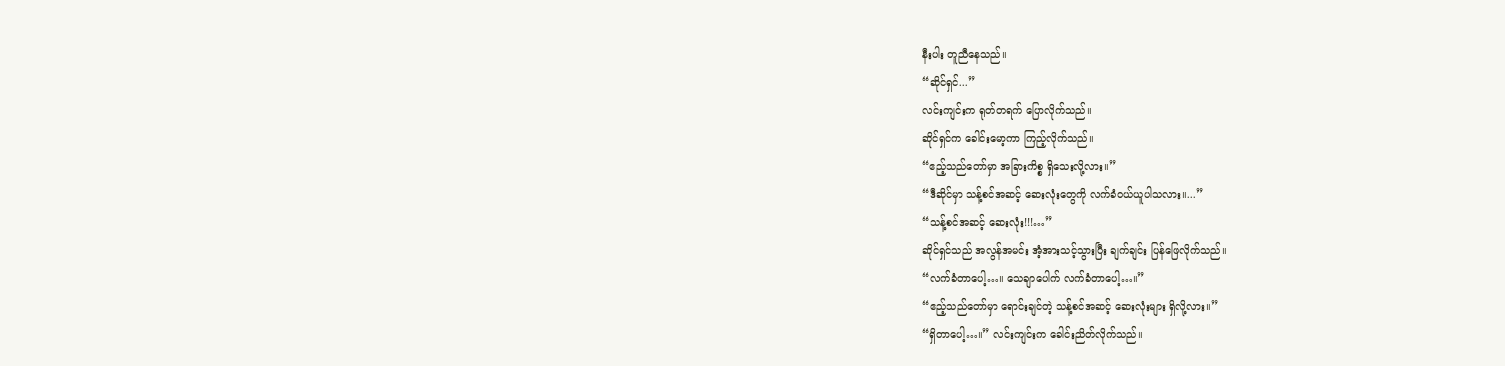နီးပါး တူညီနေသည်။
“ဆိုင်ရှင်...”
လင်းကျင်းက ရုတ်တရက် ပြောလိုက်သည်။
ဆိုင်ရှင်က ခေါင်းမော့ကာ ကြည့်လိုက်သည်။
“ဧည့်သည်တော်မှာ အခြားကိစ္စ ရှိသေးလို့လား။”
“ဒီဆိုင်မှာ သန့်စင်အဆင့် ဆေးလုံးတွေကို လက်ခံဝယ်ယူပါသလား။...”
“သန့်စင်အဆင့် ဆေးလုံး!!!…”
ဆိုင်ရှင်သည် အလွန်အမင်း အံ့အားသင့်သွားပြီး ချက်ချင်း ပြန်ဖြေလိုက်သည်။
“လက်ခံတာပေါ့…။ သေချာပေါက် လက်ခံတာပေါ့…။”
“ဧည့်သည်တော်မှာ ရောင်းချင်တဲ့ သန့်စင်အဆင့် ဆေးလုံးများ ရှိလို့လား။”
“ရှိတာပေါ့…။” လင်းကျင်းက ခေါင်းညိတ်လိုက်သည်။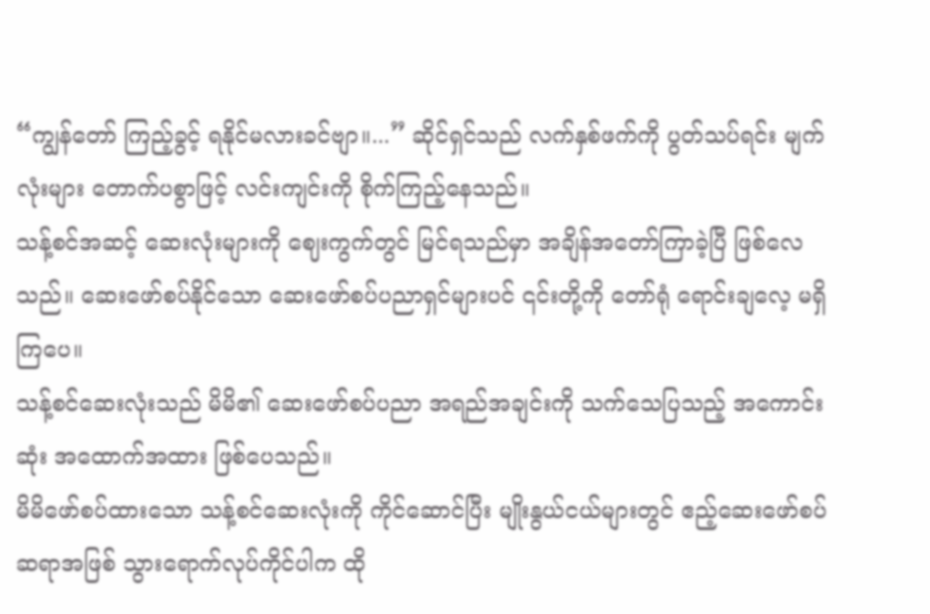“ကျွန်တော် ကြည့်ခွင့် ရနိုင်မလားခင်ဗျာ။...” ဆိုင်ရှင်သည် လက်နှစ်ဖက်ကို ပွတ်သပ်ရင်း မျက်လုံးများ တောက်ပစွာဖြင့် လင်းကျင်းကို စိုက်ကြည့်နေသည်။
သန့်စင်အဆင့် ဆေးလုံးများကို ဈေးကွက်တွင် မြင်ရသည်မှာ အချိန်အတော်ကြာခဲ့ပြီ ဖြစ်လေသည်။ ဆေးဖော်စပ်နိုင်သော ဆေးဖော်စပ်ပညာရှင်များပင် ၎င်းတို့ကို တော်ရုံ ရောင်းချလေ့ မရှိကြပေ။
သန့်စင်ဆေးလုံးသည် မိမိ၏ ဆေးဖော်စပ်ပညာ အရည်အချင်းကို သက်သေပြသည့် အကောင်းဆုံး အထောက်အထား ဖြစ်ပေသည်။
မိမိဖော်စပ်ထားသော သန့်စင်ဆေးလုံးကို ကိုင်ဆောင်ပြီး မျိုးနွယ်ငယ်များတွင် ဧည့်ဆေးဖော်စပ်ဆရာအဖြစ် သွားရောက်လုပ်ကိုင်ပါက ထို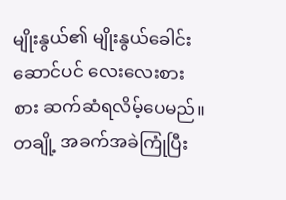မျိုးနွယ်၏ မျိုးနွယ်ခေါင်းဆောင်ပင် လေးလေးစားစား ဆက်ဆံရလိမ့်ပေမည်။
တချို့ အခက်အခဲကြုံပြီး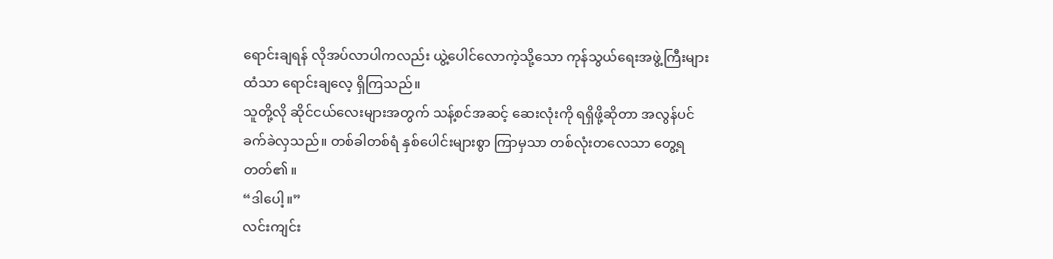ရောင်းချရန် လိုအပ်လာပါကလည်း ယွဲ့ပေါင်လောကဲ့သို့သော ကုန်သွယ်ရေးအဖွဲ့ကြီးများထံသာ ရောင်းချလေ့ ရှိကြသည်။
သူတို့လို ဆိုင်ငယ်လေးများအတွက် သန့်စင်အဆင့် ဆေးလုံးကို ရရှိဖို့ဆိုတာ အလွန်ပင်ခက်ခဲလှသည်။ တစ်ခါတစ်ရံ နှစ်ပေါင်းများစွာ ကြာမှသာ တစ်လုံးတလေသာ တွေ့ရတတ်၏။
“ဒါပေါ့။”
လင်းကျင်း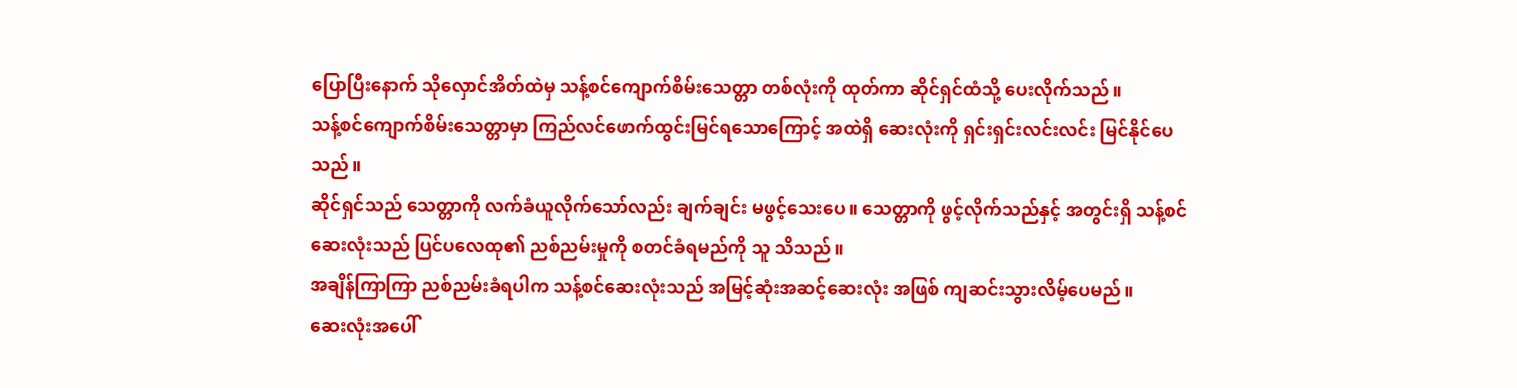ပြောပြီးနောက် သိုလှောင်အိတ်ထဲမှ သန့်စင်ကျောက်စိမ်းသေတ္တာ တစ်လုံးကို ထုတ်ကာ ဆိုင်ရှင်ထံသို့ ပေးလိုက်သည်။
သန့်စင်ကျောက်စိမ်းသေတ္တာမှာ ကြည်လင်ဖောက်ထွင်းမြင်ရသောကြောင့် အထဲရှိ ဆေးလုံးကို ရှင်းရှင်းလင်းလင်း မြင်နိုင်ပေသည်။
ဆိုင်ရှင်သည် သေတ္တာကို လက်ခံယူလိုက်သော်လည်း ချက်ချင်း မဖွင့်သေးပေ။ သေတ္တာကို ဖွင့်လိုက်သည်နှင့် အတွင်းရှိ သန့်စင်ဆေးလုံးသည် ပြင်ပလေထု၏ ညစ်ညမ်းမှုကို စတင်ခံရမည်ကို သူ သိသည်။
အချိန်ကြာကြာ ညစ်ညမ်းခံရပါက သန့်စင်ဆေးလုံးသည် အမြင့်ဆုံးအဆင့်ဆေးလုံး အဖြစ် ကျဆင်းသွားလိမ့်ပေမည်။
ဆေးလုံးအပေါ်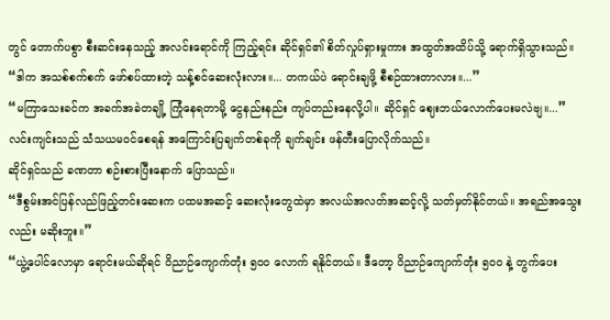တွင် တောက်ပစွာ စီးဆင်းနေသည့် အလင်းရောင်ကို ကြည့်ရင်း ဆိုင်ရှင်၏ စိတ်လှုပ်ရှားမှုကား အထွတ်အထိပ်သို့ ရောက်ရှိသွားသည်။
“ဒါက အသစ်စက်စက် ဖော်စပ်ထားတဲ့ သန့်စင်ဆေးလုံးလား။... တကယ်ပဲ ရောင်းချဖို့ စီစဉ်ထားတာလား။...”
“မကြာသေးခင်က အခက်အခဲတချို့ ကြုံနေရတာမို့ ငွေနည်းနည်း ကျပ်တည်းနေလို့ပါ။ ဆိုင်ရှင် ဈေးဘယ်လောက်ပေးမလဲဗျ။...”
လင်းကျင်းသည် သံသယမဝင်စေရန် အကြောင်းပြချက်တစ်ခုကို ချက်ချင်း ဖန်တီးပြောလိုက်သည်။
ဆိုင်ရှင်သည် ခဏတာ စဉ်းစားပြီးနောက် ပြောသည်။
“ဒီစွမ်းအင်ပြန်လည်ဖြည့်တင်းဆေးက ပထမအဆင့် ဆေးလုံးတွေထဲမှာ အလယ်အလတ်အဆင့်လို့ သတ်မှတ်နိုင်တယ်။ အရည်အသွေးလည်း မဆိုးဘူး။”
“ယွဲ့ပေါင်လောမှာ ရောင်းမယ်ဆိုရင် ဝိညာဉ်ကျောက်တုံး ၅၀၀ လောက် ရနိုင်တယ်။ ဒီတော့ ဝိညာဉ်ကျောက်တုံး ၅၀၀ နဲ့ တွက်ပေး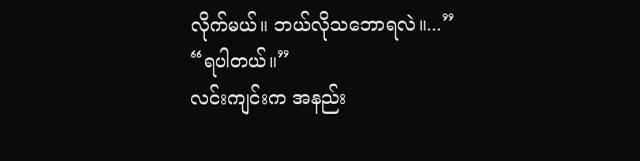လိုက်မယ်။ ဘယ်လိုသဘောရလဲ။...”
“ရပါတယ်။”
လင်းကျင်းက အနည်း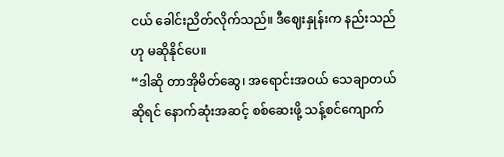ငယ် ခေါင်းညိတ်လိုက်သည်။ ဒီဈေးနှုန်းက နည်းသည်ဟု မဆိုနိုင်ပေ။
“ဒါဆို တာအိုမိတ်ဆွေ၊ အရောင်းအဝယ် သေချာတယ်ဆိုရင် နောက်ဆုံးအဆင့် စစ်ဆေးဖို့ သန့်စင်ကျောက်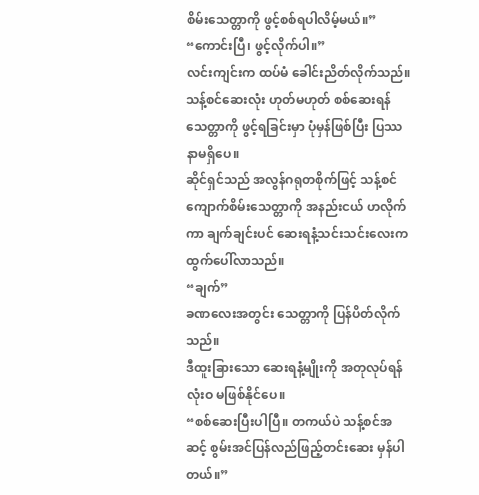စိမ်းသေတ္တာကို ဖွင့်စစ်ရပါလိမ့်မယ်။”
“ကောင်းပြီ၊ ဖွင့်လိုက်ပါ။”
လင်းကျင်းက ထပ်မံ ခေါင်းညိတ်လိုက်သည်။
သန့်စင်ဆေးလုံး ဟုတ်မဟုတ် စစ်ဆေးရန် သေတ္တာကို ဖွင့်ရခြင်းမှာ ပုံမှန်ဖြစ်ပြီး ပြဿနာမရှိပေ။
ဆိုင်ရှင်သည် အလွန်ဂရုတစိုက်ဖြင့် သန့်စင်ကျောက်စိမ်းသေတ္တာကို အနည်းငယ် ဟလိုက်ကာ ချက်ချင်းပင် ဆေးရနံ့သင်းသင်းလေးက ထွက်ပေါ်လာသည်။
“ချက်”
ခဏလေးအတွင်း သေတ္တာကို ပြန်ပိတ်လိုက်သည်။
ဒီထူးခြားသော ဆေးရနံ့မျိုးကို အတုလုပ်ရန် လုံးဝ မဖြစ်နိုင်ပေ။
“စစ်ဆေးပြီးပါပြီ။ တကယ်ပဲ သန့်စင်အဆင့် စွမ်းအင်ပြန်လည်ဖြည့်တင်းဆေး မှန်ပါတယ်။”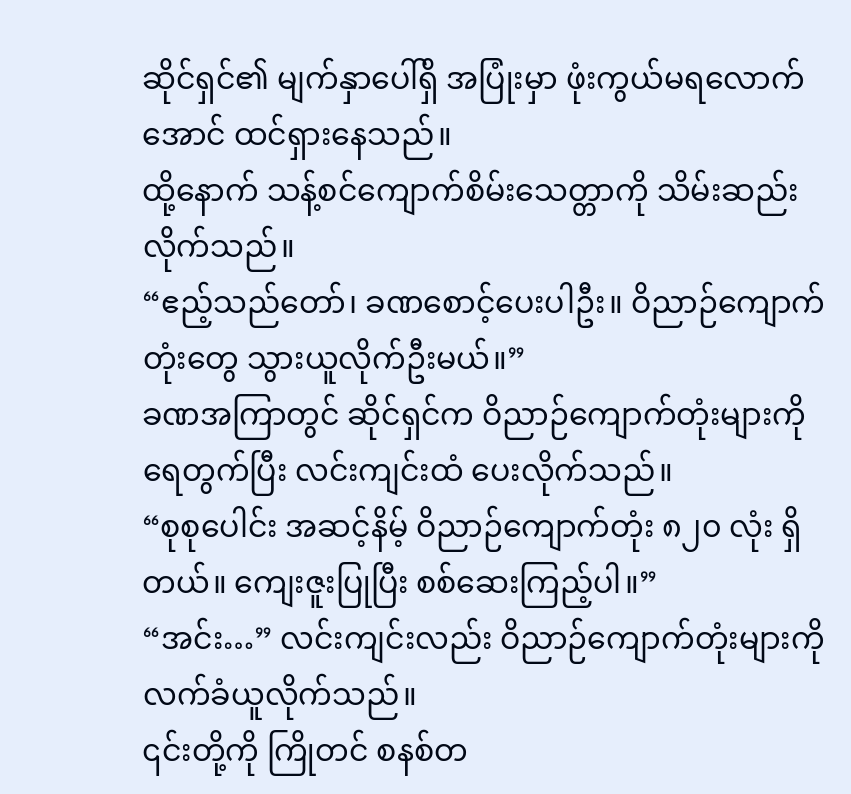ဆိုင်ရှင်၏ မျက်နှာပေါ်ရှိ အပြုံးမှာ ဖုံးကွယ်မရလောက်အောင် ထင်ရှားနေသည်။
ထို့နောက် သန့်စင်ကျောက်စိမ်းသေတ္တာကို သိမ်းဆည်းလိုက်သည်။
“ဧည့်သည်တော်၊ ခဏစောင့်ပေးပါဦး။ ဝိညာဉ်ကျောက်တုံးတွေ သွားယူလိုက်ဦးမယ်။”
ခဏအကြာတွင် ဆိုင်ရှင်က ဝိညာဉ်ကျောက်တုံးများကို ရေတွက်ပြီး လင်းကျင်းထံ ပေးလိုက်သည်။
“စုစုပေါင်း အဆင့်နိမ့် ဝိညာဉ်ကျောက်တုံး ၈၂၀ လုံး ရှိတယ်။ ကျေးဇူးပြုပြီး စစ်ဆေးကြည့်ပါ။”
“အင်း…” လင်းကျင်းလည်း ဝိညာဉ်ကျောက်တုံးများကို လက်ခံယူလိုက်သည်။
၎င်းတို့ကို ကြိုတင် စနစ်တ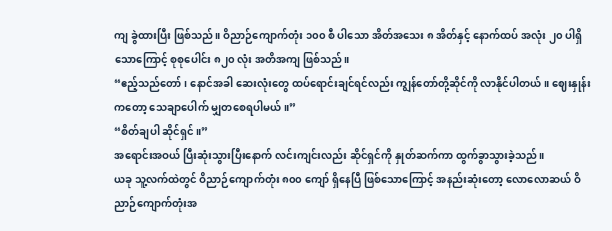ကျ ခွဲထားပြီး ဖြစ်သည်။ ဝိညာဉ်ကျောက်တုံး ၁၀၀ စီ ပါသော အိတ်အသေး ၈ အိတ်နှင့် နောက်ထပ် အလုံး ၂၀ ပါရှိသောကြောင့် စုစုပေါင်း ၈၂၀ လုံး အတိအကျ ဖြစ်သည်။
“ဧည့်သည်တော်၊ နောင်အခါ ဆေးလုံးတွေ ထပ်ရောင်းချင်ရင်လည်း ကျွန်တော်တို့ဆိုင်ကို လာနိုင်ပါတယ်။ ဈေးနှုန်းကတော့ သေချာပေါက် မျှတစေရပါမယ်။”
“စိတ်ချပါ ဆိုင်ရှင်။”
အရောင်းအဝယ် ပြီးဆုံးသွားပြီးနောက် လင်းကျင်းလည်း ဆိုင်ရှင်ကို နှုတ်ဆက်ကာ ထွက်ခွာသွားခဲ့သည်။
ယခု သူ့လက်ထဲတွင် ဝိညာဉ်ကျောက်တုံး ၈၀၀ ကျော် ရှိနေပြီ ဖြစ်သောကြောင့် အနည်းဆုံးတော့ လောလောဆယ် ဝိညာဉ်ကျောက်တုံးအ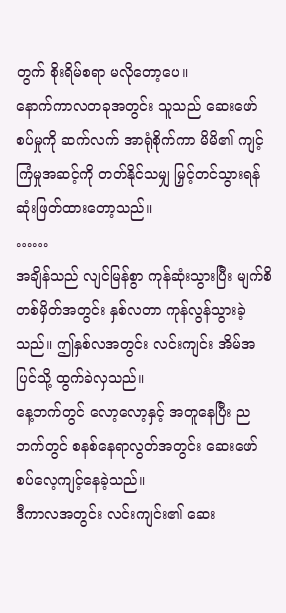တွက် စိုးရိမ်စရာ မလိုတော့ပေ။
နောက်ကာလတခုအတွင်း သူသည် ဆေးဖော်စပ်မှုကို ဆက်လက် အာရုံစိုက်ကာ မိမိ၏ ကျင့်ကြံမှုအဆင့်ကို တတ်နိုင်သမျှ မြှင့်တင်သွားရန် ဆုံးဖြတ်ထားတော့သည်။
……
အချိန်သည် လျင်မြန်စွာ ကုန်ဆုံးသွားပြီး မျက်စိတစ်မှိတ်အတွင်း နှစ်လတာ ကုန်လွန်သွားခဲ့သည်။ ဤနှစ်လအတွင်း လင်းကျင်း အိမ်အပြင်သို့ ထွက်ခဲလှသည်။
နေ့ဘက်တွင် လော့လော့နှင့် အတူနေပြီး ညဘက်တွင် စနစ်နေရာလွတ်အတွင်း ဆေးဖော်စပ်လေ့ကျင့်နေခဲ့သည်။
ဒီကာလအတွင်း လင်းကျင်း၏ ဆေး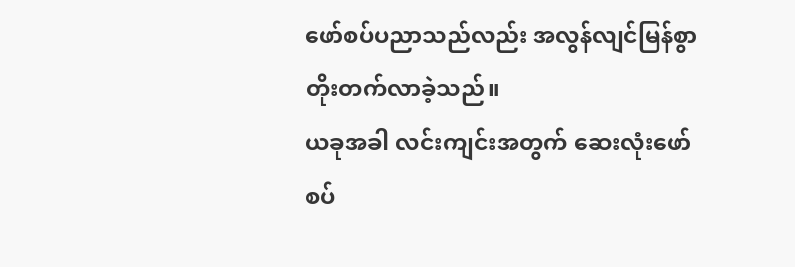ဖော်စပ်ပညာသည်လည်း အလွန်လျင်မြန်စွာ တိုးတက်လာခဲ့သည်။
ယခုအခါ လင်းကျင်းအတွက် ဆေးလုံးဖော်စပ်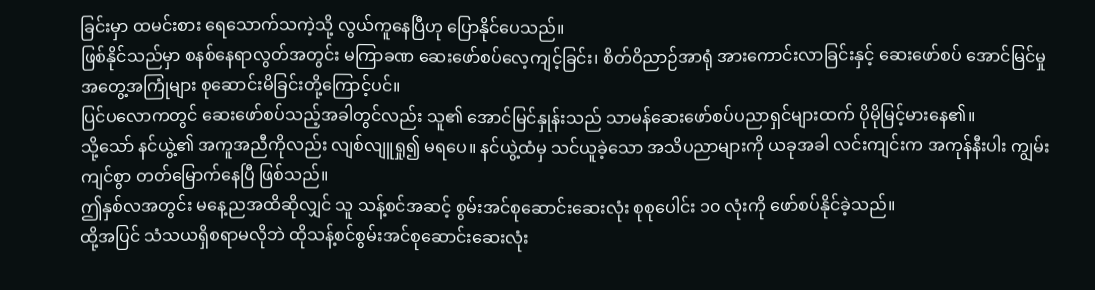ခြင်းမှာ ထမင်းစား ရေသောက်သကဲ့သို့ လွယ်ကူနေပြီဟု ပြောနိုင်ပေသည်။
ဖြစ်နိုင်သည်မှာ စနစ်နေရာလွတ်အတွင်း မကြာခဏ ဆေးဖော်စပ်လေ့ကျင့်ခြင်း၊ စိတ်ဝိညာဉ်အာရုံ အားကောင်းလာခြင်းနှင့် ဆေးဖော်စပ် အောင်မြင်မှုအတွေ့အကြုံများ စုဆောင်းမိခြင်းတို့ကြောင့်ပင်။
ပြင်ပလောကတွင် ဆေးဖော်စပ်သည့်အခါတွင်လည်း သူ၏ အောင်မြင်နှုန်းသည် သာမန်ဆေးဖော်စပ်ပညာရှင်များထက် ပိုမိုမြင့်မားနေ၏။
သို့သော် နင်ယွဲ့၏ အကူအညီကိုလည်း လျစ်လျူရှု၍ မရပေ။ နင်ယွဲ့ထံမှ သင်ယူခဲ့သော အသိပညာများကို ယခုအခါ လင်းကျင်းက အကုန်နီးပါး ကျွမ်းကျင်စွာ တတ်မြောက်နေပြီ ဖြစ်သည်။
ဤနှစ်လအတွင်း မနေ့ညအထိဆိုလျှင် သူ သန့်စင်အဆင့် စွမ်းအင်စုဆောင်းဆေးလုံး စုစုပေါင်း ၁၀ လုံးကို ဖော်စပ်နိုင်ခဲ့သည်။
ထို့အပြင် သံသယရှိစရာမလိုဘဲ ထိုသန့်စင်စွမ်းအင်စုဆောင်းဆေးလုံး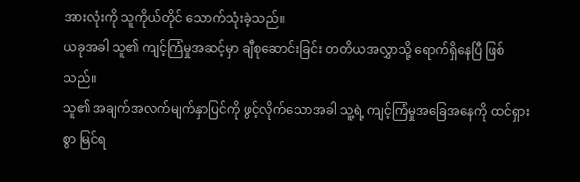အားလုံးကို သူကိုယ်တိုင် သောက်သုံးခဲ့သည်။
ယခုအခါ သူ၏ ကျင့်ကြံမှုအဆင့်မှာ ချီစုဆောင်းခြင်း တတိယအလွှာသို့ ရောက်ရှိနေပြီ ဖြစ်သည်။
သူ၏ အချက်အလက်မျက်နှာပြင်ကို ဖွင့်လိုက်သောအခါ သူ့ရဲ့ ကျင့်ကြံမှုအခြေအနေကို ထင်ရှားစွာ မြင်ရ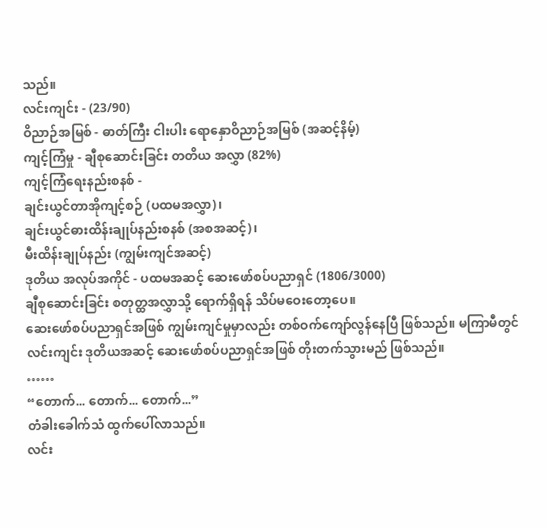သည်။
လင်းကျင်း - (23/90)
ဝိညာဉ်အမြစ် - ဓာတ်ကြီး ငါးပါး ရောနှောဝိညာဉ်အမြစ် (အဆင့်နိမ့်)
ကျင့်ကြံမှု - ချီစုဆောင်းခြင်း တတိယ အလွှာ (82%)
ကျင့်ကြံရေးနည်းစနစ် -
ချင်းယွင်တာအိုကျင့်စဉ် (ပထမအလွှာ)၊
ချင်းယွင်ဓားထိန်းချုပ်နည်းစနစ် (အစအဆင့်)၊
မီးထိန်းချုပ်နည်း (ကျွမ်းကျင်အဆင့်)
ဒုတိယ အလုပ်အကိုင် - ပထမအဆင့် ဆေးဖော်စပ်ပညာရှင် (1806/3000)
ချီစုဆောင်းခြင်း စတုတ္ထအလွှာသို့ ရောက်ရှိရန် သိပ်မဝေးတော့ပေ။
ဆေးဖော်စပ်ပညာရှင်အဖြစ် ကျွမ်းကျင်မှုမှာလည်း တစ်ဝက်ကျော်လွန်နေပြီ ဖြစ်သည်။ မကြာမီတွင် လင်းကျင်း ဒုတိယအဆင့် ဆေးဖော်စပ်ပညာရှင်အဖြစ် တိုးတက်သွားမည် ဖြစ်သည်။
……
“တောက်... တောက်... တောက်...”
တံခါးခေါက်သံ ထွက်ပေါ်လာသည်။
လင်း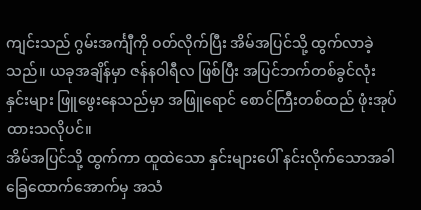ကျင်းသည် ဂွမ်းအင်္ကျီကို ဝတ်လိုက်ပြီး အိမ်အပြင်သို့ ထွက်လာခဲ့သည်။ ယခုအချိန်မှာ ဇန်နဝါရီလ ဖြစ်ပြီး အပြင်ဘက်တစ်ခွင်လုံး နှင်းများ ဖြူဖွေးနေသည်မှာ အဖြူရောင် စောင်ကြီးတစ်ထည် ဖုံးအုပ်ထားသလိုပင်။
အိမ်အပြင်သို့ ထွက်ကာ ထူထဲသော နှင်းများပေါ် နင်းလိုက်သောအခါ ခြေထောက်အောက်မှ အသံ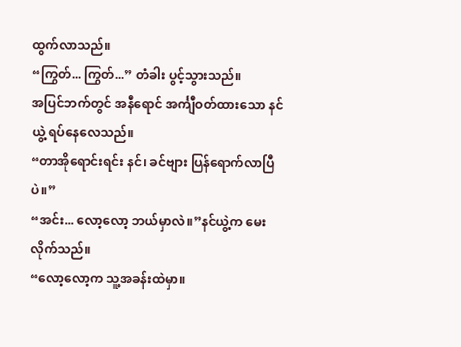ထွက်လာသည်။
“ကြွတ်... ကြွတ်...” တံခါး ပွင့်သွားသည်။
အပြင်ဘက်တွင် အနီရောင် အင်္ကျီဝတ်ထားသော နင်ယွဲ့ ရပ်နေလေသည်။
“တာအိုရောင်းရင်း နင်၊ ခင်ဗျား ပြန်ရောက်လာပြီပဲ။”
“အင်း... လော့လော့ ဘယ်မှာလဲ။”နင်ယွဲ့က မေးလိုက်သည်။
“လော့လော့က သူ့အခန်းထဲမှာ။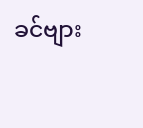ခင်ဗျား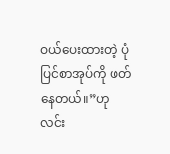ဝယ်ပေးထားတဲ့ ပုံပြင်စာအုပ်ကို ဖတ်နေတယ်။”ဟု လင်း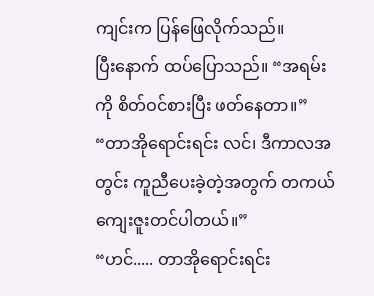ကျင်းက ပြန်ဖြေလိုက်သည်။
ပြီးနောက် ထပ်ပြောသည်။ “အရမ်းကို စိတ်ဝင်စားပြီး ဖတ်နေတာ။”
“တာအိုရောင်းရင်း လင်၊ ဒီကာလအတွင်း ကူညီပေးခဲ့တဲ့အတွက် တကယ် ကျေးဇူးတင်ပါတယ်။”
“ဟင်..... တာအိုရောင်းရင်း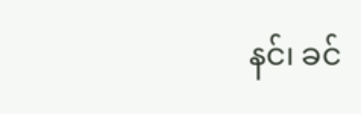နင်၊ ခင်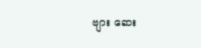ဗျား ဆေး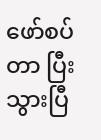ဖော်စပ်တာ ပြီးသွားပြီ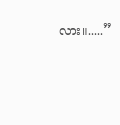လား။.....”